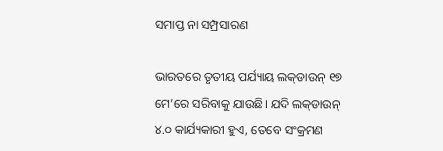ସମାପ୍ତ ନା ସମ୍ପ୍ରସାରଣ

ଭାରତରେ ତୃତୀୟ ପର୍ଯ୍ୟାୟ ଲକ୍‌ଡାଉନ୍‌ ୧୭ ମେ’ରେ ସରିବାକୁ ଯାଉଛି। ଯଦି ଲକ୍‌ଡାଉନ୍‌ ୪.୦ କାର୍ଯ୍ୟକାରୀ ହୁଏ, ତେବେ ସଂକ୍ରମଣ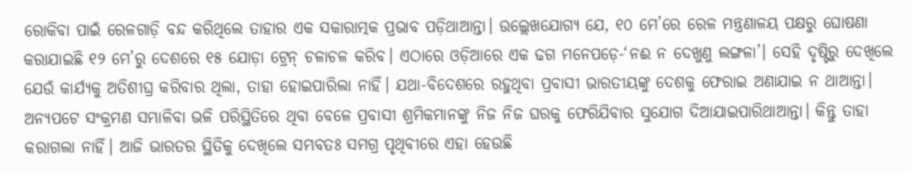ରୋକିବା ପାଇଁ ରେଳଗାଡ଼ି ବନ୍ଦ କରିଥିଲେ ତାହାର ଏକ ସକାରାତ୍ମକ ପ୍ରଭାବ ପଡ଼ିଥାଆନ୍ତା। ଉଲ୍ଲେଖଯୋଗ୍ୟ ଯେ, ୧୦ ମେ’ରେ ରେଳ ମନ୍ତ୍ରଣାଳୟ ପକ୍ଷରୁ ଘୋଷଣା କରାଯାଇଛି ୧୨ ମେ’ରୁ ଦେଶରେ ୧୫ ଯୋଡ଼ା ଟ୍ରେନ୍‌ ଚଳାଚଳ କରିବ। ଏଠାରେ ଓଡ଼ିଆରେ ଏକ ଢଗ ମନେପଡ଼େ-‘ନଈ ନ ଦେଖୁଣୁ ଲଙ୍ଗଳା’। ସେହି ଦୃଷ୍ଟିରୁ ଦେଖିଲେ ଯେଉଁ କାର୍ଯ୍ୟକୁ ଅତିଶୀଘ୍ର କରିବାର ଥିଲା, ତାହା ହୋଇପାରିଲା ନାହିଁ। ଯଥା-ବିଦେଶରେ ରହୁଥିବା ପ୍ରବାସୀ ଭାରତୀୟଙ୍କୁ ଦେଶକୁ ଫେରାଇ ଅଣାଯାଇ ନ ଥାଆନ୍ତା। ଅନ୍ୟପଟେ ସଂକ୍ରମଣ ସମ୍ଭାଳିବା ଭଳି ପରିସ୍ଥିତିରେ ଥିବା ବେଳେ ପ୍ରବାସୀ ଶ୍ରମିକମାନଙ୍କୁ ନିଜ ନିଜ ଘରକୁ ଫେରିଯିବାର ସୁଯୋଗ ଦିଆଯାଇପାରିଥାଆନ୍ତା। କିନ୍ତୁ ତାହା କରାଗଲା ନାହିଁ। ଆଜି ଭାରତର ସ୍ଥିତିକୁ ଦେଖିଲେ ସମ୍ଭବତଃ ସମଗ୍ର ପୃଥିବୀରେ ଏହା ହେଉଛି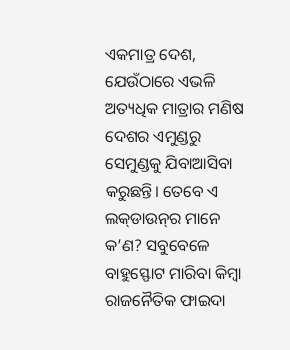ଏକମାତ୍ର ଦେଶ, ଯେଉଁଠାରେ ଏଭଳି ଅତ୍ୟଧିକ ମାତ୍ରାର ମଣିଷ ଦେଶର ଏମୁଣ୍ଡରୁ ସେମୁଣ୍ଡକୁ ଯିବାଆସିବା କରୁଛନ୍ତି। ତେବେ ଏ ଲକ୍‌ଡାଉନ୍‌ର ମାନେ କ’ଣ? ସବୁବେଳେ ବାହୁସ୍ଫୋଟ ମାରିବା କିମ୍ବା ରାଜନୈତିକ ଫାଇଦା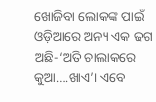ଖୋଜିବା ଲୋକଙ୍କ ପାଇଁ ଓଡ଼ିଆରେ ଅନ୍ୟ ଏକ ଢଗ ଅଛି-‘ଅତି ଚାଲାକରେ କୁଆ….ଖାଏ’। ଏବେ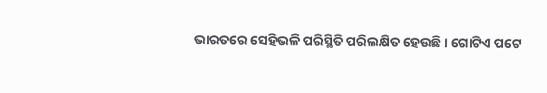ଭାରତରେ ସେହିଭଳି ପରିସ୍ଥିତି ପରିଲକ୍ଷିତ ହେଉଛି। ଗୋଟିଏ ପଟେ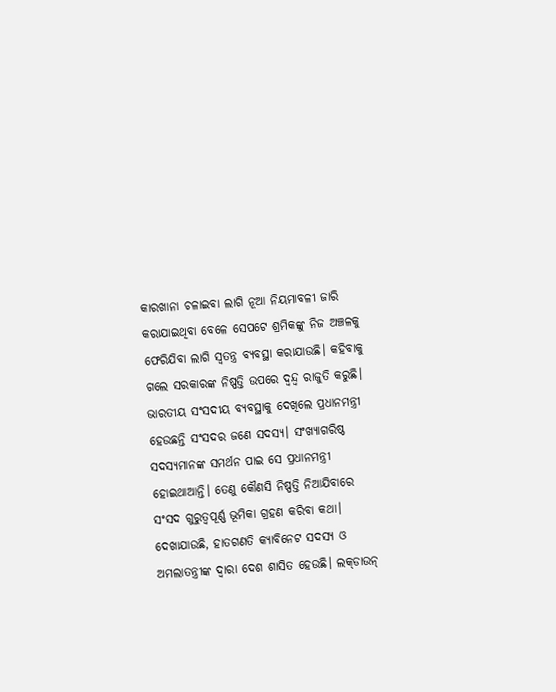କାରଖାନା ଚଳାଇବା ଲାଗି ନୂଆ ନିୟମାବଳୀ ଜାରି କରାଯାଇଥିବା ବେଳେ ସେପଟେ ଶ୍ରମିକଙ୍କୁ ନିଜ ଅଞ୍ଚଳକୁ ଫେରିଯିବା ଲାଗି ସ୍ବତନ୍ତ୍ର ବ୍ୟବସ୍ଥା କରାଯାଉଛି। କହିବାକୁ ଗଲେ ସରକାରଙ୍କ ନିଷ୍ପତ୍ତି ଉପରେ ଦ୍ୱନ୍ଦ୍ୱ ରାଜୁତି କରୁଛି।
ଭାରତୀୟ ସଂସଦୀୟ ବ୍ୟବସ୍ଥାକୁ ଦେଖିଲେ ପ୍ରଧାନମନ୍ତ୍ରୀ ହେଉଛନ୍ତି ସଂସଦର ଜଣେ ସଦସ୍ୟ। ସଂଖ୍ୟାଗରିଷ୍ଠ ସଦସ୍ୟମାନଙ୍କ ସମର୍ଥନ ପାଇ ସେ ପ୍ରଧାନମନ୍ତ୍ରୀ ହୋଇଥାଆନ୍ତି। ତେଣୁ କୌଣସି ନିଷ୍ପତ୍ତି ନିଆଯିବାରେ ସଂସଦ ଗୁରୁତ୍ୱପୂର୍ଣ୍ଣ ଭୂମିକା ଗ୍ରହଣ କରିବା କଥା। ଦେଖାଯାଉଛି, ହାତଗଣତି କ୍ୟାବିନେଟ ସଦସ୍ୟ ଓ ଅମଲାତନ୍ତ୍ରୀଙ୍କ ଦ୍ୱାରା ଦେଶ ଶାସିତ ହେଉଛି। ଲକ୍‌ଡାଉନ୍‌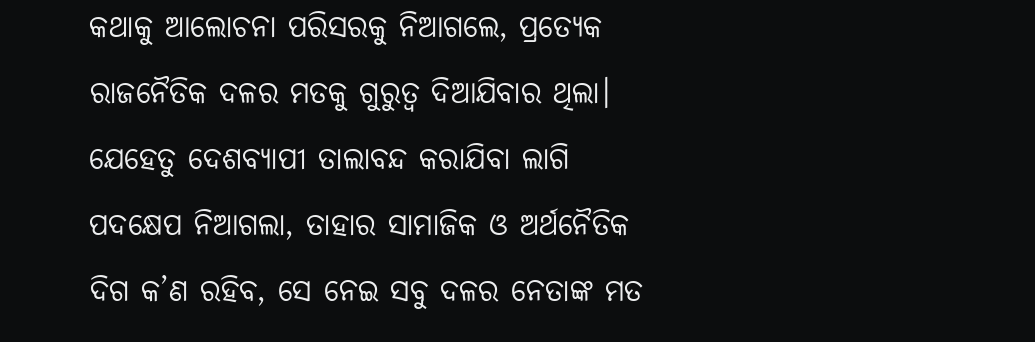କଥାକୁ ଆଲୋଚନା ପରିସରକୁ ନିଆଗଲେ, ପ୍ରତ୍ୟେକ ରାଜନୈତିକ ଦଳର ମତକୁ ଗୁରୁତ୍ୱ ଦିଆଯିବାର ଥିଲା। ଯେହେତୁ ଦେଶବ୍ୟାପୀ ତାଲାବନ୍ଦ କରାଯିବା ଲାଗି ପଦକ୍ଷେପ ନିଆଗଲା, ତାହାର ସାମାଜିକ ଓ ଅର୍ଥନୈତିକ ଦିଗ କ’ଣ ରହିବ, ସେ ନେଇ ସବୁ ଦଳର ନେତାଙ୍କ ମତ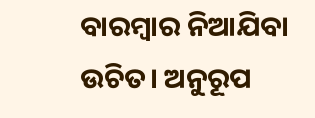ବାରମ୍ବାର ନିଆଯିବା ଉଚିତ। ଅନୁରୂପ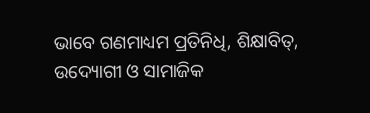ଭାବେ ଗଣମାଧ୍ୟମ ପ୍ରତିନିଧି, ଶିକ୍ଷାବିତ୍‌, ଉଦ୍ୟୋଗୀ ଓ ସାମାଜିକ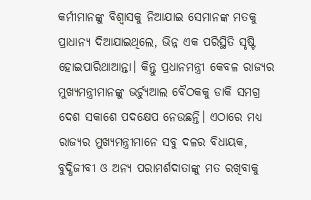କର୍ମୀମାନଙ୍କୁ ବିଶ୍ୱାସକୁ ନିଆଯାଇ ସେମାନଙ୍କ ମତକୁ ପ୍ରାଧାନ୍ୟ ଦିଆଯାଇଥିଲେ, ଭିନ୍ନ ଏକ ପରିସ୍ଥିତି ସୃଷ୍ଟି ହୋଇପାରିଥାଆନ୍ତା। କିନ୍ତୁ ପ୍ରଧାନମନ୍ତ୍ରୀ କେବଳ ରାଜ୍ୟର ମୁଖ୍ୟମନ୍ତ୍ରୀମାନଙ୍କୁ ଭର୍ଚ୍ୟୁଆଲ ବୈଠକକୁ ଡାକି ସମଗ୍ର ଦେଶ ସକାଶେ ପଦକ୍ଷେପ ନେଉଛନ୍ତି। ଏଠାରେ ମଧ୍ୟ ରାଜ୍ୟର ମୁଖ୍ୟମନ୍ତ୍ରୀମାନେ ସବୁ ଦଳର ବିଧାୟକ, ବୁଦ୍ଧିଜୀବୀ ଓ ଅନ୍ୟ ପରାମର୍ଶଦାତାଙ୍କୁ ମତ ରଖିବାକୁ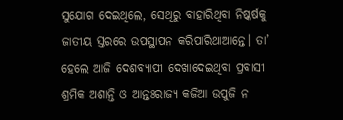ସୁଯୋଗ ଦେଇଥିଲେ, ସେଥିରୁ ବାହାରିଥିବା ନିଷ୍କର୍ଷକୁ ଜାତୀୟ ସ୍ତରରେ ଉପସ୍ଥାପନ କରିପାରିଥାଆନ୍ତେ। ତା’ ହେଲେ ଆଜି ଦେଶବ୍ୟାପୀ ଦେଖାଦେଇଥିବା ପ୍ରବାସୀ ଶ୍ରମିକ ଅଶାନ୍ତି ଓ ଆନ୍ତଃରାଜ୍ୟ କଜିଆ ଉପୁଜି ନ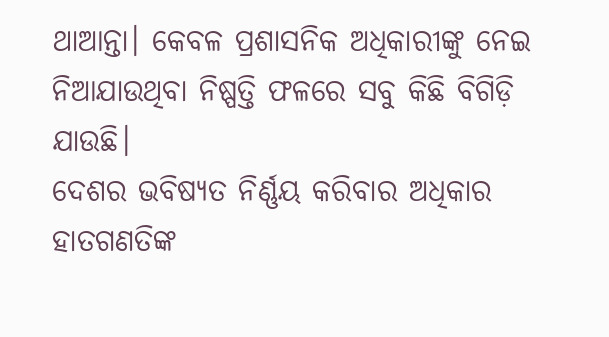ଥାଆନ୍ତା। କେବଳ ପ୍ରଶାସନିକ ଅଧିକାରୀଙ୍କୁ ନେଇ ନିଆଯାଉଥିବା ନିଷ୍ପତ୍ତି ଫଳରେ ସବୁ କିଛି ବିଗିଡ଼ି ଯାଉଛି।
ଦେଶର ଭବିଷ୍ୟତ ନିର୍ଣ୍ଣୟ କରିବାର ଅଧିକାର ହାତଗଣତିଙ୍କ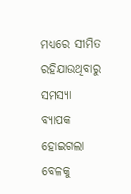ମଧ୍ୟରେ ସୀମିତ ରହିଯାଉଥିବାରୁ ସମସ୍ୟା ବ୍ୟାପକ ହୋଇଗଲା ବେଳକୁ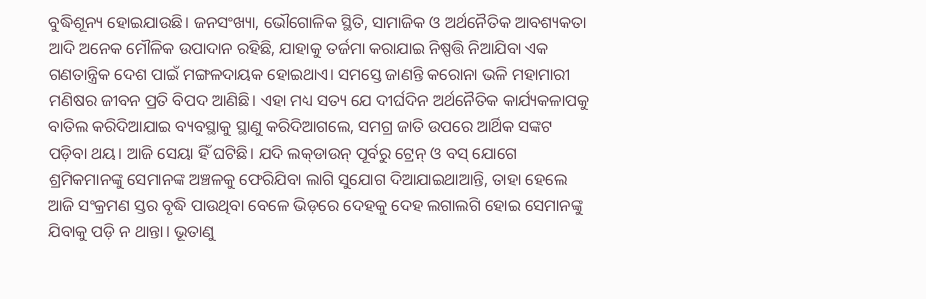ବୁଦ୍ଧିଶୂନ୍ୟ ହୋଇଯାଉଛି। ଜନସଂଖ୍ୟା, ଭୌଗୋଳିକ ସ୍ଥିତି, ସାମାଜିକ ଓ ଅର୍ଥନୈତିକ ଆବଶ୍ୟକତା ଆଦି ଅନେକ ମୌଳିକ ଉପାଦାନ ରହିଛି, ଯାହାକୁ ତର୍ଜମା କରାଯାଇ ନିଷ୍ପତ୍ତି ନିଆଯିବା ଏକ ଗଣତାନ୍ତ୍ରିକ ଦେଶ ପାଇଁ ମଙ୍ଗଳଦାୟକ ହୋଇଥାଏ। ସମସ୍ତେ ଜାଣନ୍ତି କରୋନା ଭଳି ମହାମାରୀ ମଣିଷର ଜୀବନ ପ୍ରତି ବିପଦ ଆଣିଛି। ଏହା ମଧ୍ୟ ସତ୍ୟ ଯେ ଦୀର୍ଘଦିନ ଅର୍ଥନୈତିକ କାର୍ଯ୍ୟକଳାପକୁ ବାତିଲ କରିଦିଆଯାଇ ବ୍ୟବସ୍ଥାକୁ ସ୍ଥାଣୁ କରିଦିଆଗଲେ, ସମଗ୍ର ଜାତି ଉପରେ ଆର୍ଥିକ ସଙ୍କଟ ପଡ଼ିବା ଥୟ। ଆଜି ସେୟା ହିଁ ଘଟିଛି। ଯଦି ଲକ୍‌ଡାଉନ୍‌ ପୂର୍ବରୁ ଟ୍ରେନ୍‌ ଓ ବସ୍‌ ଯୋଗେ ଶ୍ରମିକମାନଙ୍କୁ ସେମାନଙ୍କ ଅଞ୍ଚଳକୁ ଫେରିଯିବା ଲାଗି ସୁଯୋଗ ଦିଆଯାଇଥାଆନ୍ତି, ତାହା ହେଲେ ଆଜି ସଂକ୍ରମଣ ସ୍ତର ବୃଦ୍ଧି ପାଉଥିବା ବେଳେ ଭିଡ଼ରେ ଦେହକୁ ଦେହ ଲଗାଲଗି ହୋଇ ସେମାନଙ୍କୁ ଯିବାକୁ ପଡ଼ି ନ ଥାନ୍ତା। ଭୂତାଣୁ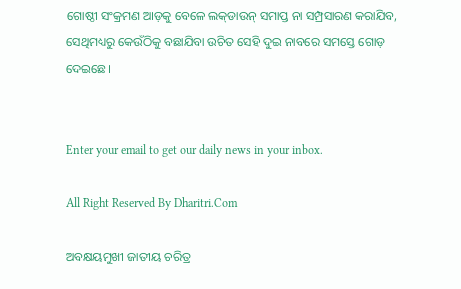ଗୋଷ୍ଠୀ ସଂକ୍ରମଣ ଆଡ଼କୁ ବେଳେ ଲକ୍‌ଡାଉନ୍‌ ସମାପ୍ତ ନା ସମ୍ପ୍ରସାରଣ କରାଯିବ, ସେଥିମଧ୍ୟରୁ କେଉଁଠିକୁ ବଛାଯିବା ଉଚିତ ସେହି ଦୁଇ ନାବରେ ସମସ୍ତେ ଗୋଡ଼ ଦେଇଛେ।


Enter your email to get our daily news in your inbox.

All Right Reserved By Dharitri.Com

ଅବକ୍ଷୟମୁଖୀ ଜାତୀୟ ଚରିତ୍ର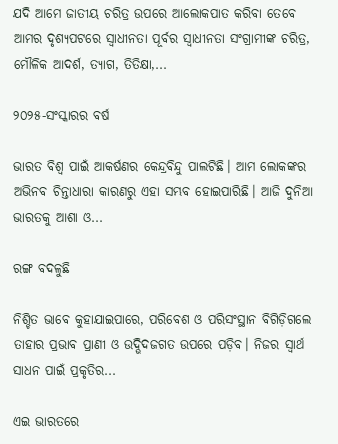ଯଦି ଆମେ ଜାତୀୟ ଚରିତ୍ର ଉପରେ ଆଲୋକପାତ କରିବା ତେବେ ଆମର ଦୃଶ୍ୟପଟରେ ସ୍ବାଧୀନତା ପୂର୍ବର ସ୍ବାଧୀନତା ସଂଗ୍ରାମୀଙ୍କ ଚରିତ୍ର, ମୌଳିକ ଆଦର୍ଶ, ତ୍ୟାଗ, ତିତିକ୍ଷା,...

୨୦୨୫-ସଂସ୍କାରର ବର୍ଷ

ଭାରତ ବିଶ୍ୱ ପାଇଁ ଆକର୍ଷଣର କେନ୍ଦ୍ରବିନ୍ଦୁ ପାଲଟିଛି। ଆମ ଲୋକଙ୍କର ଅଭିନବ ଚିନ୍ତାଧାରା କାରଣରୁ ଏହା ସମ୍ଭବ ହୋଇପାରିଛି। ଆଜି ଦୁନିଆ ଭାରତକୁ ଆଶା ଓ...

ରଙ୍ଗ ବଦଳୁଛି

ନିଶ୍ଚିତ ଭାବେ କୁହାଯାଇପାରେ, ପରିବେଶ ଓ ପରିସଂସ୍ଥାନ ବିଗିଡ଼ିଗଲେ ତାହାର ପ୍ରଭାବ ପ୍ରାଣୀ ଓ ଉଦ୍ଭିଦଜଗତ ଉପରେ ପଡ଼ିବ। ନିଜର ସ୍ବାର୍ଥ ସାଧନ ପାଇଁ ପ୍ରକୃତିର...

ଏଇ ଭାରତରେ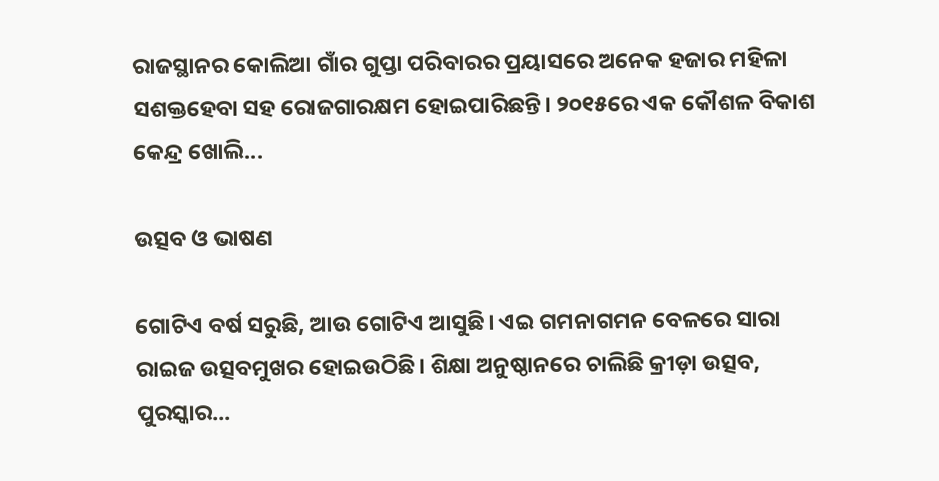ରାଜସ୍ଥାନର କୋଲିଆ ଗାଁର ଗୁପ୍ତା ପରିବାରର ପ୍ରୟାସରେ ଅନେକ ହଜାର ମହିଳା ସଶକ୍ତହେବା ସହ ରୋଜଗାରକ୍ଷମ ହୋଇପାରିଛନ୍ତି। ୨୦୧୫ରେ ଏକ କୌଶଳ ବିକାଶ କେନ୍ଦ୍ର ଖୋଲି...

ଉତ୍ସବ ଓ ଭାଷଣ

ଗୋଟିଏ ବର୍ଷ ସରୁଛି, ଆଉ ଗୋଟିଏ ଆସୁଛି। ଏଇ ଗମନାଗମନ ବେଳରେ ସାରା ରାଇଜ ଉତ୍ସବମୁଖର ହୋଇଉଠିଛି। ଶିକ୍ଷା ଅନୁଷ୍ଠାନରେ ଚାଲିଛି କ୍ରୀଡ଼ା ଉତ୍ସବ, ପୁରସ୍କାର...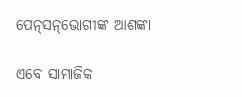ପେନ୍‌ସନ୍‌ଭୋଗୀଙ୍କ ଆଶଙ୍କା

ଏବେ ସାମାଜିକ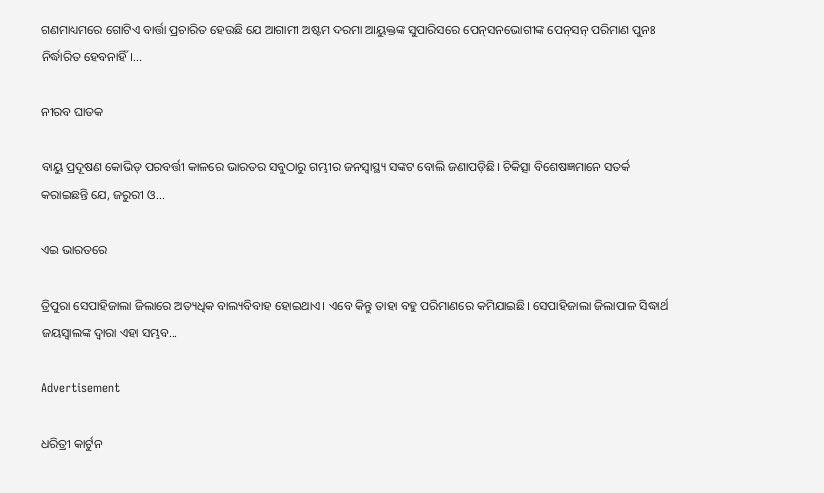ଗଣମାଧ୍ୟମରେ ଗୋଟିଏ ବାର୍ତ୍ତା ପ୍ରଚାରିତ ହେଉଛି ଯେ ଆଗାମୀ ଅଷ୍ଟମ ଦରମା ଆୟୁକ୍ତଙ୍କ ସୁପାରିସରେ ପେନ୍‌ସନଭୋଗୀଙ୍କ ପେନ୍‌ସନ୍‌ ପରିମାଣ ପୁନଃ ନିର୍ଦ୍ଧାରିତ ହେବନାହିଁ।...

ନୀରବ ଘାତକ

ବାୟୁ ପ୍ରଦୂଷଣ କୋଭିଡ୍‌ ପରବର୍ତ୍ତୀ କାଳରେ ଭାରତର ସବୁଠାରୁ ଗମ୍ଭୀର ଜନସ୍ବାସ୍ଥ୍ୟ ସଙ୍କଟ ବୋଲି ଜଣାପଡ଼ିଛି। ଚିକିତ୍ସା ବିଶେଷଜ୍ଞମାନେ ସତର୍କ କରାଇଛନ୍ତି ଯେ, ଜରୁରୀ ଓ...

ଏଇ ଭାରତରେ

ତ୍ରିପୁରା ସେପାହିଜାଲା ଜିଲାରେ ଅତ୍ୟଧିକ ବାଲ୍ୟବିବାହ ହୋଇଥାଏ। ଏବେ କିନ୍ତୁ ତାହା ବହୁ ପରିମାଣରେ କମିଯାଇଛି। ସେପାହିଜାଲା ଜିଲାପାଳ ସିଦ୍ଧାର୍ଥ ଜୟସ୍ବାଲଙ୍କ ଦ୍ୱାରା ଏହା ସମ୍ଭବ...

Advertisement

ଧରିତ୍ରୀ କାର୍ଟୁନ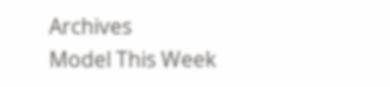Archives
Model This Week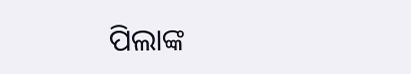ପିଲାଙ୍କ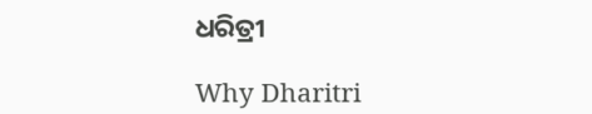ଧରିତ୍ରୀ

Why Dharitri